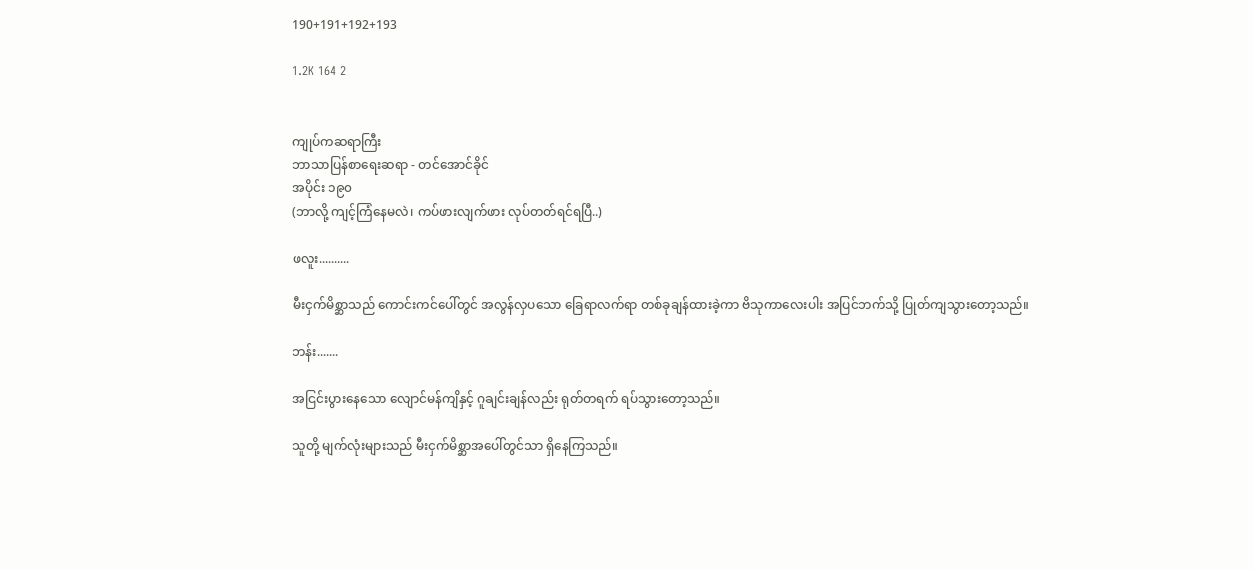190+191+192+193

1.2K 164 2


ကျုပ်ကဆရာကြီး
ဘာသာပြန်စာရေးဆရာ - တင်အောင်ခိုင်
အပိုင်း ၁၉၀
(ဘာလို့ ကျင့်ကြံနေမလဲ၊ ကပ်ဖားလျက်ဖား လုပ်တတ်ရင်ရပြီ..)

ဖလူး..........

မီးငှက်မိစ္ဆာသည် ကောင်းကင်ပေါ်တွင် အလွန်လှပသော ခြေရာလက်ရာ တစ်ခုချန်ထားခဲ့ကာ ဗိသုကာလေးပါး အပြင်ဘက်သို့ ပြုတ်ကျသွားတော့သည်။

ဘန်း.......

အငြင်းပွားနေသော လျောင်မန်ကျိနှင့် ဂူချင်းချန်လည်း ရုတ်တရက် ရပ်သွားတော့သည်။

သူတို့ မျက်လုံးများသည် မီးငှက်မိစ္ဆာအပေါ်တွင်သာ ရှိနေကြသည်။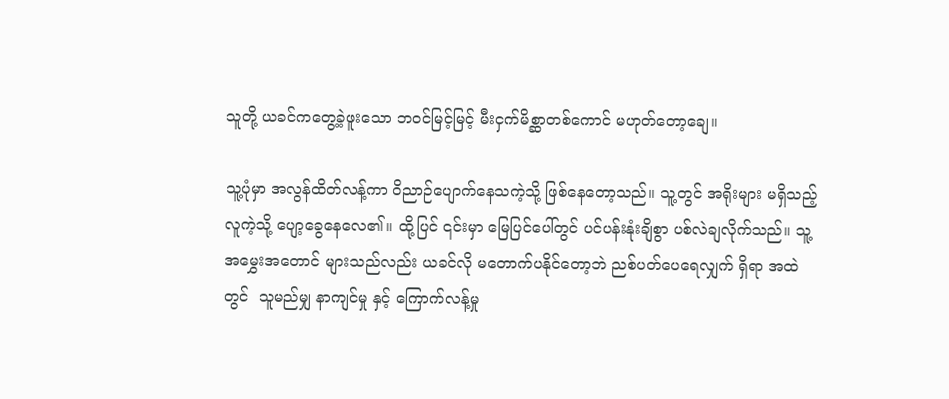သူတို့ ယခင်ကတွေ့ခဲ့ဖူးသော ဘဝင်မြင့်မြင့် မီးငှက်မိစ္ဆာတစ်ကောင် မဟုတ်တော့ချေ။

သူ့ပုံမှာ အလွန်ထိတ်လန့်ကာ ဝိညာဉ်ပျောက်နေသကဲ့သို့ ဖြစ်နေတော့သည်။ သူ့တွင် အရိုးများ မရှိသည့်လူကဲ့သို့ ပျော့ခွေနေလေ၏။ ထို့ပြင် ၎င်းမှာ မြေပြင်ပေါ်တွင် ပင်ပန်းနုံးချိစွာ ပစ်လဲချလိုက်သည်။ သူ့အမွှေးအတောင် များသည်လည်း ယခင်လို မတောက်ပနိုင်တော့ဘဲ ညစ်ပတ်ပေရေလျှက် ရှိရာ အထဲတွင်  သူမည်မျှ နာကျင်မှု နှင့် ကြောက်လန့်မှု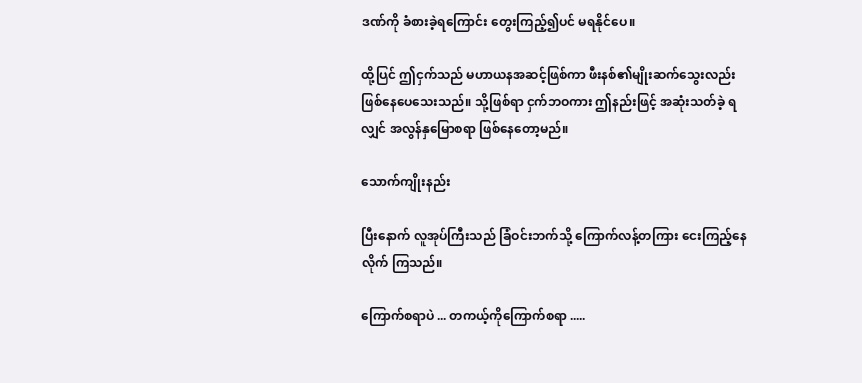ဒဏ်ကို ခံစားခဲ့ရကြောင်း တွေးကြည့်၍ပင် မရနိုင်ပေ။

ထို့ပြင် ဤငှက်သည် မဟာယနအဆင့်ဖြစ်ကာ ဖီးနစ်၏မျိုးဆက်သွေးလည်း ဖြစ်နေပေသေးသည်။ သို့ဖြစ်ရာ ငှက်ဘဝကား ဤနည်းဖြင့် အဆုံးသတ်ခဲ့ ရလျှင် အလွန်နှမြောစရာ ဖြစ်နေတော့မည်။

သောက်ကျိုးနည်း

ပြီးနောက် လူအုပ်ကြီးသည် ခြံဝင်းဘက်သို့ ကြောက်လန့်တကြား ငေးကြည့်နေလိုက် ကြသည်။

ကြောက်စရာပဲ ... တကယ့်ကိုကြောက်စရာ .....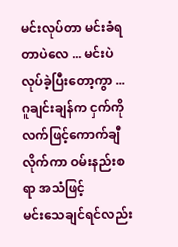မင်းလုပ်တာ မင်းခံရတာပဲလေ ... မင်းပဲ လုပ်ခဲ့ပြီးတော့ကွာ ... ဂူချင်းချန်က ငှက်ကို လက်ဖြင့်ကောက်ချီလိုက်ကာ ဝမ်းနည်းစရာ အသံဖြင့်
မင်းသေချင်ရင်လည်း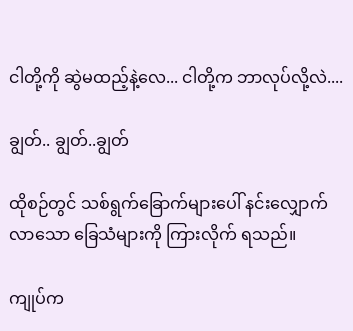ငါတို့ကို ဆွဲမထည့်နဲ့လေ... ငါတို့က ဘာလုပ်လို့လဲ....

ချွတ်.. ချွတ်..ချွတ်

ထိုစဉ်တွင် သစ်ရွက်ခြောက်များပေါ် နင်းလျှောက်လာသော ခြေသံများကို ကြားလိုက် ရသည်။

ကျုပ်က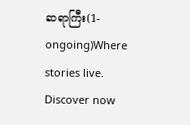ဆရာကြီး(1-ongoing)Where stories live. Discover now